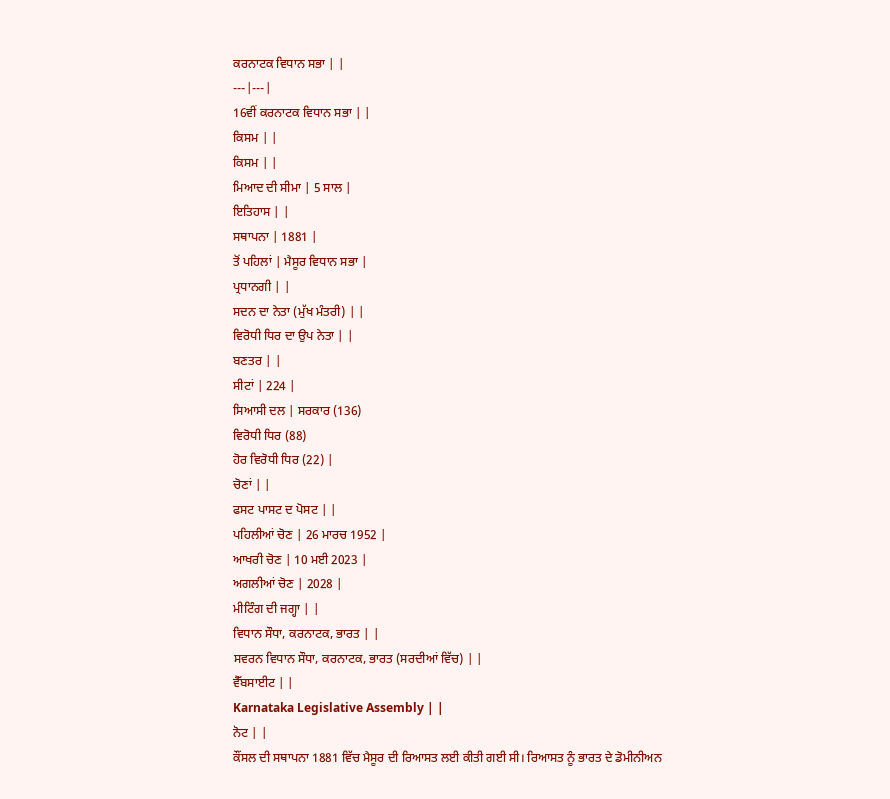ਕਰਨਾਟਕ ਵਿਧਾਨ ਸਭਾ | |
---|---|
16ਵੀਂ ਕਰਨਾਟਕ ਵਿਧਾਨ ਸਭਾ | |
ਕਿਸਮ | |
ਕਿਸਮ | |
ਮਿਆਦ ਦੀ ਸੀਮਾ | 5 ਸਾਲ |
ਇਤਿਹਾਸ | |
ਸਥਾਪਨਾ | 1881 |
ਤੋਂ ਪਹਿਲਾਂ | ਮੈਸੂਰ ਵਿਧਾਨ ਸਭਾ |
ਪ੍ਰਧਾਨਗੀ | |
ਸਦਨ ਦਾ ਨੇਤਾ (ਮੁੱਖ ਮੰਤਰੀ) | |
ਵਿਰੋਧੀ ਧਿਰ ਦਾ ਉਪ ਨੇਤਾ | |
ਬਣਤਰ | |
ਸੀਟਾਂ | 224 |
ਸਿਆਸੀ ਦਲ | ਸਰਕਾਰ (136)
ਵਿਰੋਧੀ ਧਿਰ (88)
ਹੋਰ ਵਿਰੋਧੀ ਧਿਰ (22) |
ਚੋਣਾਂ | |
ਫਸਟ ਪਾਸਟ ਦ ਪੋਸਟ | |
ਪਹਿਲੀਆਂ ਚੋਣ | 26 ਮਾਰਚ 1952 |
ਆਖਰੀ ਚੋਣ | 10 ਮਈ 2023 |
ਅਗਲੀਆਂ ਚੋਣ | 2028 |
ਮੀਟਿੰਗ ਦੀ ਜਗ੍ਹਾ | |
ਵਿਧਾਨ ਸੌਧਾ, ਕਰਨਾਟਕ, ਭਾਰਤ | |
ਸਵਰਨ ਵਿਧਾਨ ਸੌਧਾ, ਕਰਨਾਟਕ, ਭਾਰਤ (ਸਰਦੀਆਂ ਵਿੱਚ) | |
ਵੈੱਬਸਾਈਟ | |
Karnataka Legislative Assembly | |
ਨੋਟ | |
ਕੌਂਸਲ ਦੀ ਸਥਾਪਨਾ 1881 ਵਿੱਚ ਮੈਸੂਰ ਦੀ ਰਿਆਸਤ ਲਈ ਕੀਤੀ ਗਈ ਸੀ। ਰਿਆਸਤ ਨੂੰ ਭਾਰਤ ਦੇ ਡੋਮੀਨੀਅਨ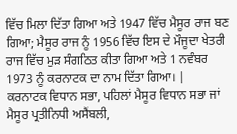ਵਿੱਚ ਮਿਲਾ ਦਿੱਤਾ ਗਿਆ ਅਤੇ 1947 ਵਿੱਚ ਮੈਸੂਰ ਰਾਜ ਬਣ ਗਿਆ; ਮੈਸੂਰ ਰਾਜ ਨੂੰ 1956 ਵਿੱਚ ਇਸ ਦੇ ਮੌਜੂਦਾ ਖੇਤਰੀ ਰਾਜ ਵਿੱਚ ਮੁੜ ਸੰਗਠਿਤ ਕੀਤਾ ਗਿਆ ਅਤੇ 1 ਨਵੰਬਰ 1973 ਨੂੰ ਕਰਨਾਟਕ ਦਾ ਨਾਮ ਦਿੱਤਾ ਗਿਆ। |
ਕਰਨਾਟਕ ਵਿਧਾਨ ਸਭਾ, ਪਹਿਲਾਂ ਮੈਸੂਰ ਵਿਧਾਨ ਸਭਾ ਜਾਂ ਮੈਸੂਰ ਪ੍ਰਤੀਨਿਧੀ ਅਸੈਂਬਲੀ,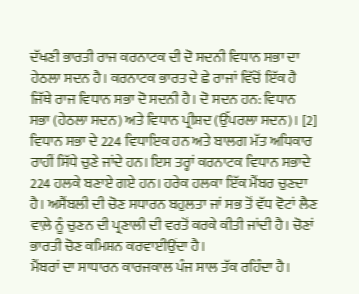ਦੱਖਣੀ ਭਾਰਤੀ ਰਾਜ ਕਰਨਾਟਕ ਦੀ ਦੋ ਸਦਨੀ ਵਿਧਾਨ ਸਭਾ ਦਾ ਹੇਠਲਾ ਸਦਨ ਹੈ। ਕਰਨਾਟਕ ਭਾਰਤ ਦੇ ਛੇ ਰਾਜਾਂ ਵਿੱਚੋਂ ਇੱਕ ਹੈ ਜਿੱਥੇ ਰਾਜ ਵਿਧਾਨ ਸਭਾ ਦੋ ਸਦਨੀ ਹੈ। ਦੋ ਸਦਨ ਹਨ: ਵਿਧਾਨ ਸਭਾ (ਹੇਠਲਾ ਸਦਨ) ਅਤੇ ਵਿਧਾਨ ਪ੍ਰੀਸ਼ਦ (ਉੱਪਰਲਾ ਸਦਨ)। [2]
ਵਿਧਾਨ ਸਭਾ ਦੇ 224 ਵਿਧਾਇਕ ਹਨ ਅਤੇ ਬਾਲਗ ਮੱਤ ਅਧਿਕਾਰ ਰਾਹੀਂ ਸਿੱਧੇ ਚੁਣੇ ਜਾਂਦੇ ਹਨ। ਇਸ ਤਰ੍ਹਾਂ ਕਰਨਾਟਕ ਵਿਧਾਨ ਸਭਾਦੇ 224 ਹਲਕੇ ਬਣਾਏ ਗਏ ਹਨ। ਹਰੇਕ ਹਲਕਾ ਇੱਕ ਮੈਂਬਰ ਚੁਣਦਾ ਹੈ। ਅਸੈਂਬਲੀ ਦੀ ਚੋਣ ਸਧਾਰਨ ਬਹੁਲਤਾ ਜਾਂ ਸਭ ਤੋਂ ਵੱਧ ਵੋਟਾਂ ਲੈਣ ਵਾਲ਼ੇ ਨੂੰ ਚੁਣਨ ਦੀ ਪ੍ਰਣਾਲੀ ਦੀ ਵਰਤੋਂ ਕਰਕੇ ਕੀਤੀ ਜਾਂਦੀ ਹੈ। ਚੋਣਾਂ ਭਾਰਤੀ ਚੋਣ ਕਮਿਸ਼ਨ ਕਰਵਾਈਉਂਦਾ ਹੈ।
ਮੈਂਬਰਾਂ ਦਾ ਸਾਧਾਰਨ ਕਾਰਜਕਾਲ ਪੰਜ ਸਾਲ ਤੱਕ ਰਹਿੰਦਾ ਹੈ।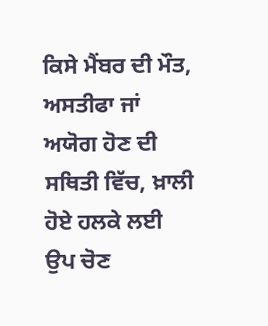ਕਿਸੇ ਮੈਂਬਰ ਦੀ ਮੌਤ, ਅਸਤੀਫਾ ਜਾਂ ਅਯੋਗ ਹੋਣ ਦੀ ਸਥਿਤੀ ਵਿੱਚ, ਖ਼ਾਲੀ ਹੋਏ ਹਲਕੇ ਲਈ ਉਪ ਚੋਣ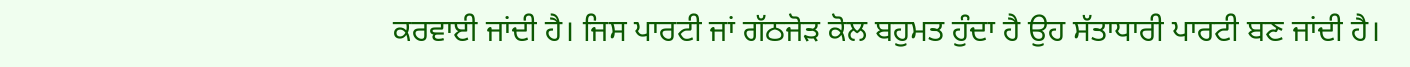ਕਰਵਾਈ ਜਾਂਦੀ ਹੈ। ਜਿਸ ਪਾਰਟੀ ਜਾਂ ਗੱਠਜੋੜ ਕੋਲ ਬਹੁਮਤ ਹੁੰਦਾ ਹੈ ਉਹ ਸੱਤਾਧਾਰੀ ਪਾਰਟੀ ਬਣ ਜਾਂਦੀ ਹੈ।